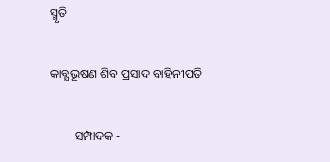ସ୍ମୃତି

କାବ୍ଯଭୂଷଣ ଶିବ ପ୍ରସାଦ ବାହିନୀପତି

        ସମ୍ପାଦକ -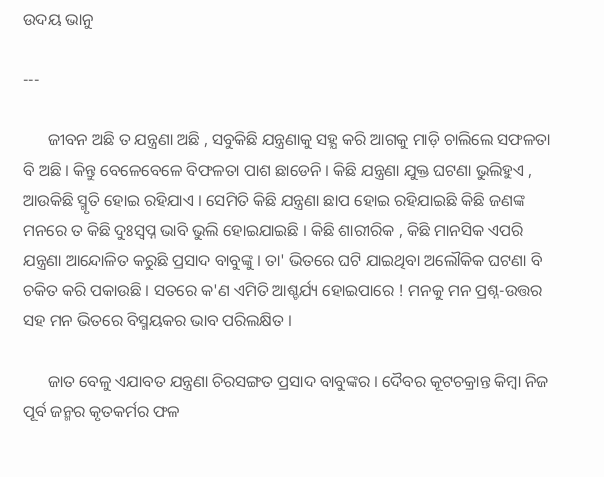ଉଦୟ ଭାନୁ

---

      ଜୀବନ ଅଛି ତ ଯନ୍ତ୍ରଣା ଅଛି , ସବୁକିଛି ଯନ୍ତ୍ରଣାକୁ ସହ୍ଯ କରି ଆଗକୁ ମାଡ଼ି ଚାଲିଲେ ସଫଳତା ବି ଅଛି । କିନ୍ତୁ ବେଳେବେଳେ ବିଫଳତା ପାଶ ଛାଡେନି । କିଛି ଯନ୍ତ୍ରଣା ଯୁକ୍ତ ଘଟଣା ଭୁଲିହୁଏ , ଆଉକିଛି ସ୍ମୃତି ହୋଇ ରହିଯାଏ । ସେମିତି କିଛି ଯନ୍ତ୍ରଣା ଛାପ ହୋଇ ରହିଯାଇଛି କିଛି ଜଣଙ୍କ ମନରେ ତ କିଛି ଦୁଃସ୍ବପ୍ନ ଭାବି ଭୁଲି ହୋଇଯାଇଛି । କିଛି ଶାରୀରିକ , କିଛି ମାନସିକ ଏପରି ଯନ୍ତ୍ରଣା ଆନ୍ଦୋଳିତ କରୁଛି ପ୍ରସାଦ ବାବୁଙ୍କୁ । ତା' ଭିତରେ ଘଟି ଯାଇଥିବା ଅଲୌକିକ ଘଟଣା ବି ଚକିତ କରି ପକାଉଛି । ସତରେ କ'ଣ ଏମିତି ଆଶ୍ଚର୍ଯ୍ୟ ହୋଇପାରେ ! ମନକୁ ମନ ପ୍ରଶ୍ନ-ଉତ୍ତର ସହ ମନ ଭିତରେ ବିସ୍ମୟକର ଭାବ ପରିଲକ୍ଷିତ ।

      ଜାତ ବେଳୁ ଏଯାବତ ଯନ୍ତ୍ରଣା ଚିରସଙ୍ଗତ ପ୍ରସାଦ ବାବୁଙ୍କର । ଦୈବର କୂଟଚକ୍ରାନ୍ତ କିମ୍ବା ନିଜ ପୂର୍ବ ଜନ୍ମର କୃତକର୍ମର ଫଳ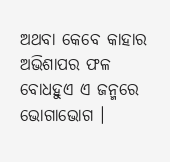ଅଥବା କେବେ କାହାର ଅଭିଶାପର ଫଳ ବୋଧହୁଏ ଏ ଜନ୍ମରେ ଭୋଗାଭୋଗ ।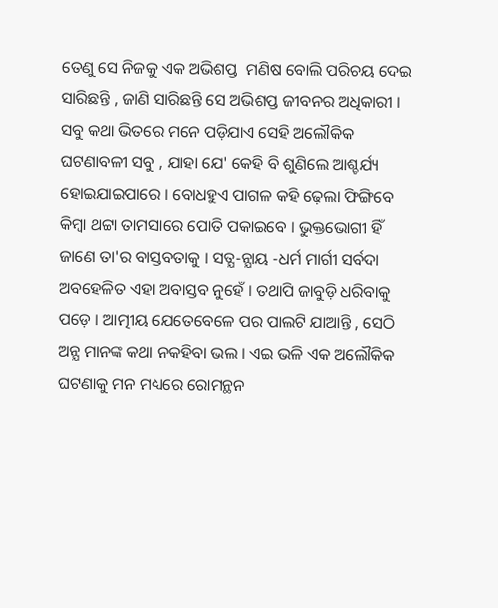ତେଣୁ ସେ ନିଜକୁ ଏକ ଅଭିଶପ୍ତ  ମଣିଷ ବୋଲି ପରିଚୟ ଦେଇ ସାରିଛନ୍ତି , ଜାଣି ସାରିଛନ୍ତି ସେ ଅଭିଶପ୍ତ ଜୀବନର ଅଧିକାରୀ । ସବୁ କଥା ଭିତରେ ମନେ ପଡ଼ିଯାଏ ସେହି ଅଲୌକିକ ଘଟଣାବଳୀ ସବୁ , ଯାହା ଯେ' କେହି ବି ଶୁଣିଲେ ଆଶ୍ଚର୍ଯ୍ୟ ହୋଇଯାଇପାରେ । ବୋଧହୁଏ ପାଗଳ କହି ଢ଼େଲା ଫିଙ୍ଗିବେ କିମ୍ୱା ଥଟ୍ଟା ତାମସାରେ ପୋତି ପକାଇବେ । ଭୁକ୍ତଭୋଗୀ ହିଁ ଜାଣେ ତା'ର ବାସ୍ତବତାକୁ । ସତ୍ଯ-ନ୍ଯାୟ -ଧର୍ମ ମାର୍ଗୀ ସର୍ବଦା ଅବହେଳିତ ଏହା ଅବାସ୍ତବ ନୁହେଁ । ତଥାପି ଜାବୁଡ଼ି ଧରିବାକୁ ପଡ଼େ । ଆତ୍ମୀୟ ଯେତେବେଳେ ପର ପାଲଟି ଯାଆନ୍ତି , ସେଠି ଅନ୍ଯ ମାନଙ୍କ କଥା ନକହିବା ଭଲ । ଏଇ ଭଳି ଏକ ଅଲୌକିକ ଘଟଣାକୁ ମନ ମଧ୍ୟରେ ରୋମନ୍ଥନ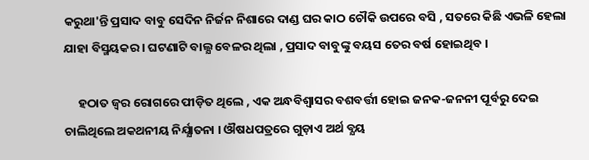କରୁଥା'ନ୍ତି ପ୍ରସାଦ ବାବୁ ସେଦିନ ନିର୍ଜନ ନିଶାରେ ଦାଣ୍ଡ ଘର କାଠ ଚୌକି ଉପରେ ବସି , ସତରେ କିଛି ଏଭଳି ହେଲା ଯାହା ବିସ୍ମୟକର । ଘଟଣାଟି ବାଲ୍ଯ ବେଳର ଥିଲା , ପ୍ରସାଦ ବାବୁଙ୍କୁ ବୟସ ତେର ବର୍ଷ ହୋଇଥିବ ।

     ହଠାତ ଜ୍ବର ରୋଗରେ ପୀଡ଼ିତ ଥିଲେ , ଏକ ଅନ୍ଧବିଶ୍ୱାସର ବଶବର୍ତ୍ତୀ ହୋଇ ଜନକ-ଜନନୀ ପୂର୍ବରୁ ଦେଇ ଚାଲିଥିଲେ ଅକଥନୀୟ ନିର୍ଯ୍ଯାତନା । ଔଷଧପତ୍ରରେ ଗୁଡ଼ାଏ ଅର୍ଥ ବ୍ଯୟ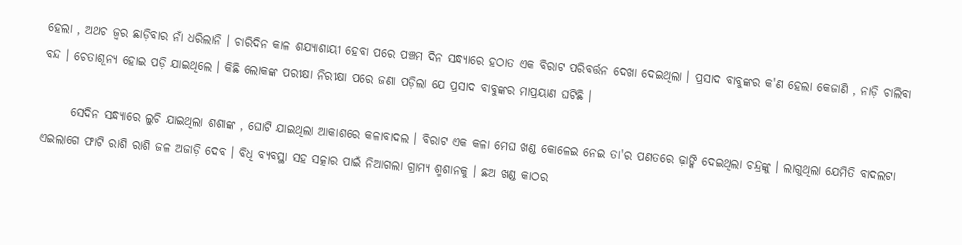ହେଲା , ଅଥଚ ଜ୍ବର ଛାଡ଼ିବାର ନାଁ ଧରିଲାନି । ଚାରିଦିନ କାଳ ଶଯ୍ଯାଶାୟୀ ହେବା ପରେ ପଞ୍ଚମ ଦିନ ସନ୍ଧ୍ଯାରେ ହଠାତ ଏକ ବିରାଟ ପରିବର୍ତ୍ତନ ଦେଖା ଦେଇଥିଲା । ପ୍ରସାଦ ବାବୁଙ୍କର କ'ଣ ହେଲା କେଜାଣି , ନାଡ଼ି ଚାଲିବା ବନ୍ଦ । ଚେତାଶୂନ୍ୟ ହୋଇ ପଡ଼ି ଯାଇଥିଲେ । କିଛି ଲୋକଙ୍କ ପରୀକ୍ଷା ନିରୀକ୍ଷା ପରେ ଜଣା ପଡ଼ିଲା ଯେ ପ୍ରସାଦ ବାବୁଙ୍କର ମାପ୍ରୟାଣ ଘଟିଛି ।

      ସେଦିନ ସନ୍ଧ୍ୟାରେ ଲୁଚି ଯାଇଥିଲା ଶଶାଙ୍କ , ଘୋଟି ଯାଇଥିଲା ଆକାଶରେ କଳାବାଦଲ । ବିରାଟ ଏକ କଳା ମେଘ ଖଣ୍ଡ କୋଳେଇ ନେଇ ତା'ର ପଣତରେ ଢ଼ାଙ୍କି ଦେଇଥିଲା ଚନ୍ଦ୍ରଙ୍କୁ । ଲାଗୁଥିଲା ଯେମିତି ବାଦଲଟା ଏଇଲାଗେ ଫାଟି ରାଶି ରାଶି ଜଳ ଅଜାଡ଼ି ଦେବ । ବିଧି ବ୍ୟବସ୍ଥା ସହ ସତ୍କାର ପାଇଁ ନିଆଗଲା ଗ୍ରାମ୍ଯ ଶ୍ମଶାନକୁ । ଛଅ ଖଣ୍ଡ କାଠର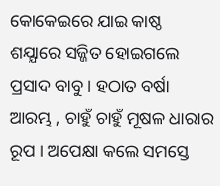କୋକେଇରେ ଯାଇ କାଷ୍ଠ ଶଯ୍ଯାରେ ସଜ୍ଜିତ ହୋଇଗଲେ ପ୍ରସାଦ ବାବୁ । ହଠାତ ବର୍ଷା ଆରମ୍ଭ , ଚାହୁଁ ଚାହୁଁ ମୂଷଳ ଧାରାର ରୂପ । ଅପେକ୍ଷା କଲେ ସମସ୍ତେ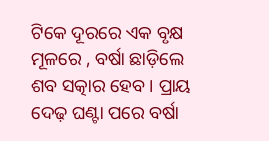ଟିକେ ଦୂରରେ ଏକ ବୃକ୍ଷ ମୂଳରେ , ବର୍ଷା ଛାଡ଼ିଲେ ଶବ ସତ୍କାର ହେବ । ପ୍ରାୟ ଦେଢ଼ ଘଣ୍ଟା ପରେ ବର୍ଷା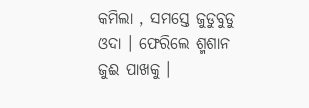କମିଲା , ସମସ୍ତେ ଜୁଡୁବୁଡୁ ଓଦା । ଫେରିଲେ ଶ୍ମଶାନ ଜୁଈ ପାଖକୁ ।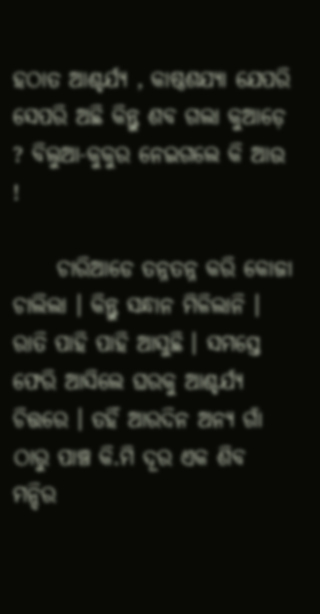ହଠାତ ଆଶ୍ଚର୍ଯ୍ୟ , କାଷ୍ଠଶଯ୍ଯା ଯେପରି ସେପରି ଅଛି କିନ୍ତୁ ଶବ ଗଲା କୁଆଡ଼େ ? ବିଲୁଆ-କୁକୁର ନେଇଗଲେ କି ଆଉ  !

     ଚାରିଆଡେ ତନ୍ନତନ୍ନ କରି କୋଜା ଚାଲିଲା । କିନ୍ତୁ ସନ୍ଧାନ ମିଳିଲାନି । ରାତି ପାହି ପାହି ଆସୁଛି । ସମସ୍ତେ ଫେରି ଆସିଲେ ଘରକୁ ଆଶ୍ଚର୍ଯ୍ୟ ଚିତ୍ତରେ । ତହିଁ ଆରଦିନ ଅନ୍ଯ ଗାଁ ଠାରୁ ପାଞ୍ଚ କି.ମି ଦୂର ଏକ ଶିବ ମନ୍ଦିର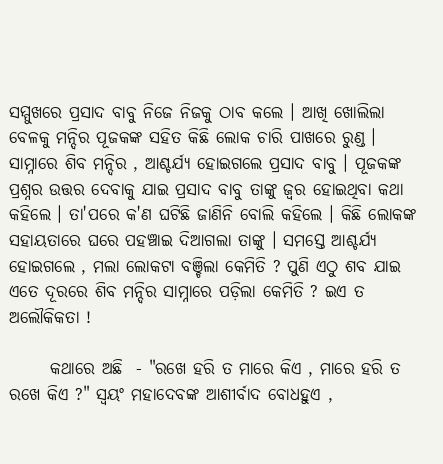ସମ୍ମୁଖରେ ପ୍ରସାଦ ବାବୁ ନିଜେ ନିଜକୁ ଠାବ କଲେ । ଆଖି ଖୋଲିଲା ବେଳକୁ ମନ୍ଦିର ପୂଜକଙ୍କ ସହିତ କିଛି ଲୋକ ଚାରି ପାଖରେ ରୁଣ୍ଡ । ସାମ୍ନାରେ ଶିବ ମନ୍ଦିର , ଆଶ୍ଚର୍ଯ୍ୟ ହୋଇଗଲେ ପ୍ରସାଦ ବାବୁ । ପୂଜକଙ୍କ ପ୍ରଶ୍ନର ଉତ୍ତର ଦେବାକୁ ଯାଇ ପ୍ରସାଦ ବାବୁ ତାଙ୍କୁ ଜ୍ବର ହୋଇଥିବା କଥା କହିଲେ । ତା'ପରେ କ'ଣ ଘଟିଛି ଜାଣିନି ବୋଲି କହିଲେ । କିଛି ଲୋକଙ୍କ ସହାୟତାରେ ଘରେ ପହଞ୍ଚାଇ ଦିଆଗଲା ତାଙ୍କୁ । ସମସ୍ତେ ଆଶ୍ଚର୍ଯ୍ୟ ହୋଇଗଲେ , ମଲା ଲୋକଟା ବଞ୍ଚିଲା କେମିତି ? ପୁଣି ଏଠୁ ଶବ ଯାଇ ଏତେ ଦୂରରେ ଶିବ ମନ୍ଦିର ସାମ୍ନାରେ ପଡ଼ିଲା କେମିତି ? ଇଏ ତ ଅଲୌକିକତା !

      କଥାରେ ଅଛି  - "ରଖେ ହରି ତ ମାରେ କିଏ , ମାରେ ହରି ତ ରଖେ କିଏ ?" ସ୍ବୟଂ ମହାଦେବଙ୍କ ଆଶୀର୍ବାଦ ବୋଧହୁଏ ,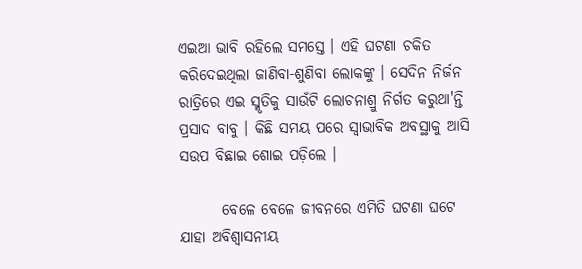ଏଇଆ ଭାବି ରହିଲେ ସମସ୍ତେ । ଏହି ଘଟଣା ଚକିତ କରିଦେଇଥିଲା ଜାଣିବା-ଶୁଣିବା ଲୋକଙ୍କୁ । ସେଦିନ ନିର୍ଜନ ରାତ୍ରିରେ ଏଇ ସ୍ମୃତିକୁ ସାଉଁଟି ଲୋଚନାଶ୍ରୁ ନିର୍ଗତ କରୁଥା'ନ୍ତି ପ୍ରସାଦ ବାବୁ । କିଛି ସମୟ ପରେ ସ୍ବାଭାବିକ ଅବସ୍ଥାକୁ ଆସି ସଉପ ବିଛାଇ ଶୋଇ ପଡ଼ିଲେ ।

       ବେଳେ ବେଳେ ଜୀବନରେ ଏମିତି ଘଟଣା ଘଟେ ଯାହା ଅବିଶ୍ବାସନୀୟ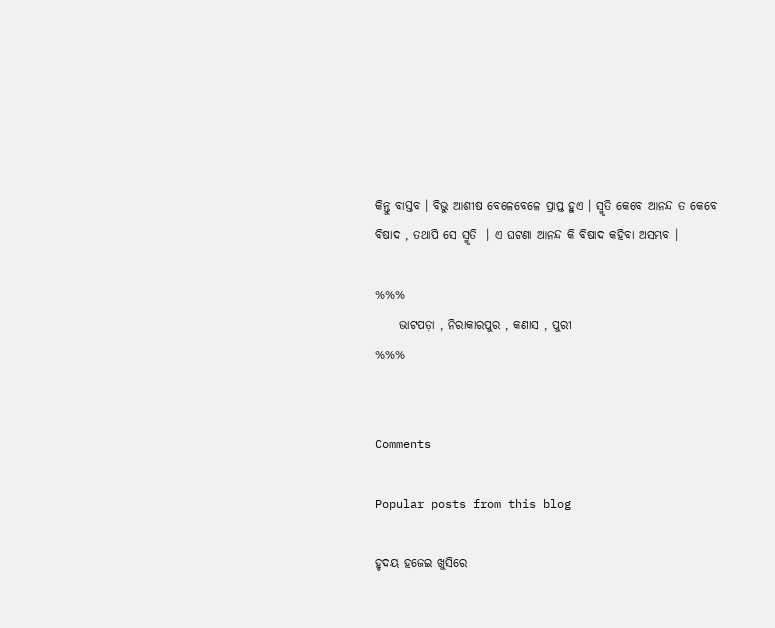କିନ୍ତୁ ବାସ୍ତବ । ବିଭୁ ଆଶୀଷ ବେଳେବେଳେ ପ୍ରାପ୍ତ ହୁଏ । ସ୍ମୃତି କେବେ ଆନନ୍ଦ ତ କେବେ ବିଷାଦ , ତଥାପି ସେ ସ୍ମୃତି  । ଏ ଘଟଣା ଆନନ୍ଦ କି ବିଷାଦ କହିବା ଅସମ୍ଭବ ।

%%%
     ଭାଟପଡ଼ା , ନିରାକାରପୁର , କଣାସ , ପୁରୀ
%%%


Comments

Popular posts from this blog

ହୃଦୟ ହଜେଇ ଖୁସିରେ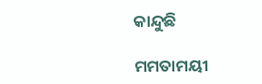କାନ୍ଦୁଛି

ମମତାମୟୀ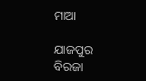ମାଆ

ଯାଜପୁର ବିରଜା